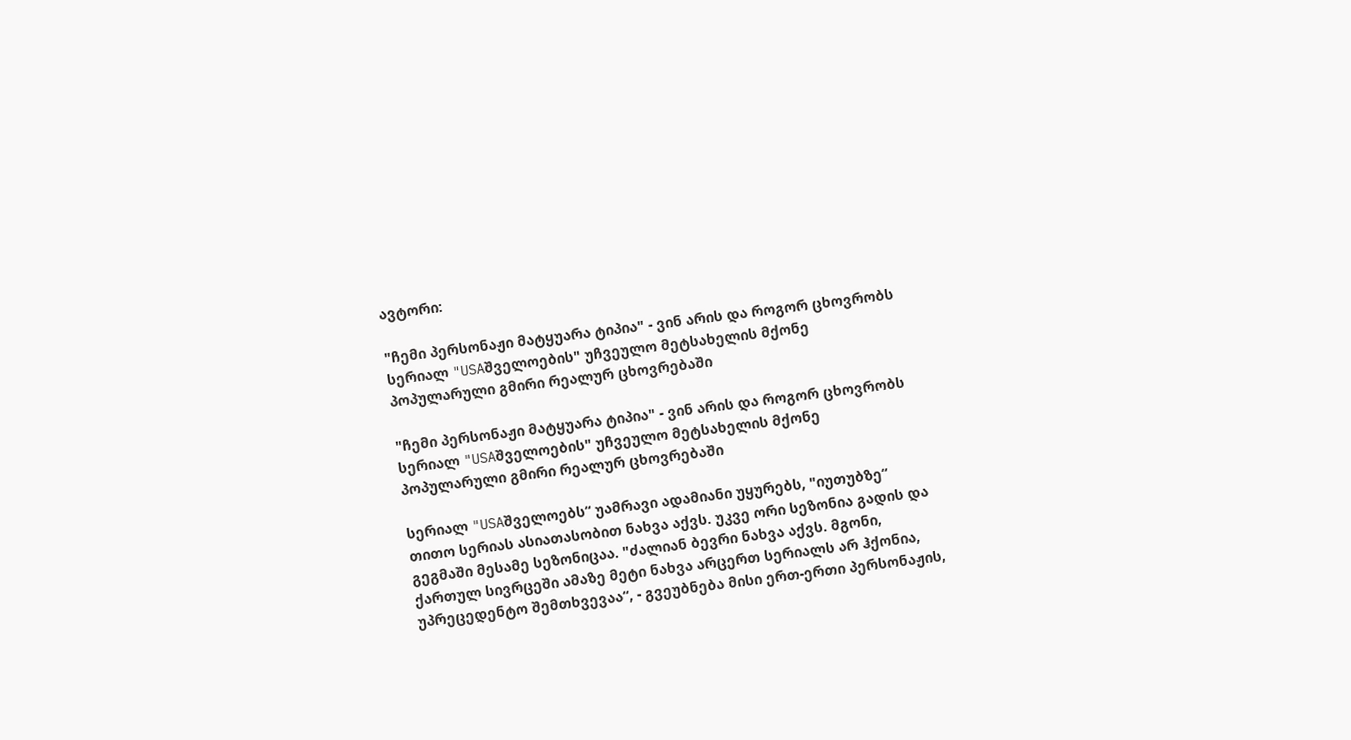ავტორი:

"ჩემი პერსონაჟი მატყუარა ტიპია" - ვინ არის და როგორ ცხოვრობს სერიალ "USAშველოების" უჩვეულო მეტსახელის მქონე პოპულარული გმირი რეალურ ცხოვრებაში

"ჩემი პერსონაჟი მატყუარა ტიპია" - ვინ არის და როგორ ცხოვრობს სერიალ "USAშველოების" უჩვეულო მეტსახელის მქონე პოპულარული გმირი რეალურ ცხოვრებაში

სერიალ "USAშველოებს“ უამრავი ადამიანი უყურებს, "იუთუბზე“ თითო სერიას ასიათასობით ნახვა აქვს. უკვე ორი სეზონია გადის და გეგმაში მესამე სეზონიცაა. "ძალიან ბევრი ნახვა აქვს. მგონი, ქართულ სივრცეში ამაზე მეტი ნახვა არცერთ სერიალს არ ჰქონია, უპრეცედენტო შემთხვევაა“, - გვეუბნება მისი ერთ-ერთი პერსონაჟის,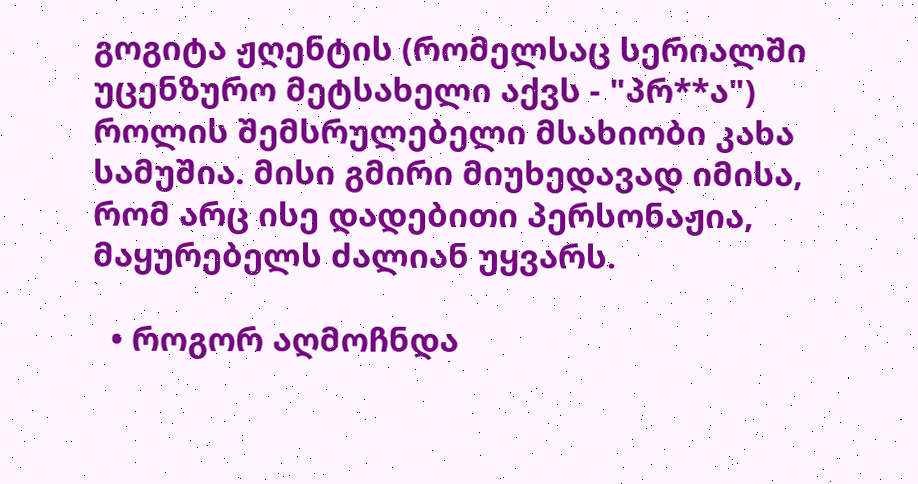გოგიტა ჟღენტის (რომელსაც სერიალში უცენზურო მეტსახელი აქვს - "პრ**ა") როლის შემსრულებელი მსახიობი კახა სამუშია. მისი გმირი მიუხედავად იმისა, რომ არც ისე დადებითი პერსონაჟია, მაყურებელს ძალიან უყვარს.

  • როგორ აღმოჩნდა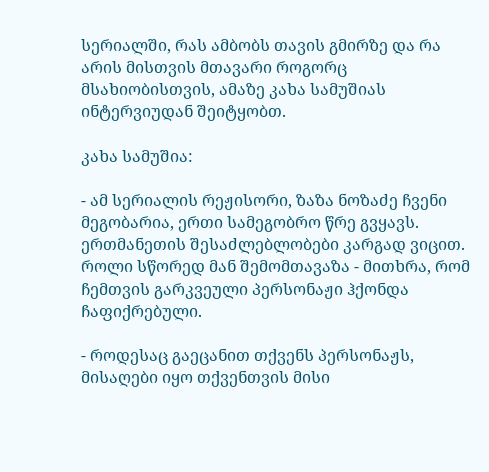სერიალში, რას ამბობს თავის გმირზე და რა არის მისთვის მთავარი როგორც მსახიობისთვის, ამაზე კახა სამუშიას ინტერვიუდან შეიტყობთ.

კახა სამუშია:

- ამ სერიალის რეჟისორი, ზაზა ნოზაძე ჩვენი მეგობარია, ერთი სამეგობრო წრე გვყავს. ერთმანეთის შესაძლებლობები კარგად ვიცით. როლი სწორედ მან შემომთავაზა - მითხრა, რომ ჩემთვის გარკვეული პერსონაჟი ჰქონდა ჩაფიქრებული.

- როდესაც გაეცანით თქვენს პერსონაჟს, მისაღები იყო თქვენთვის მისი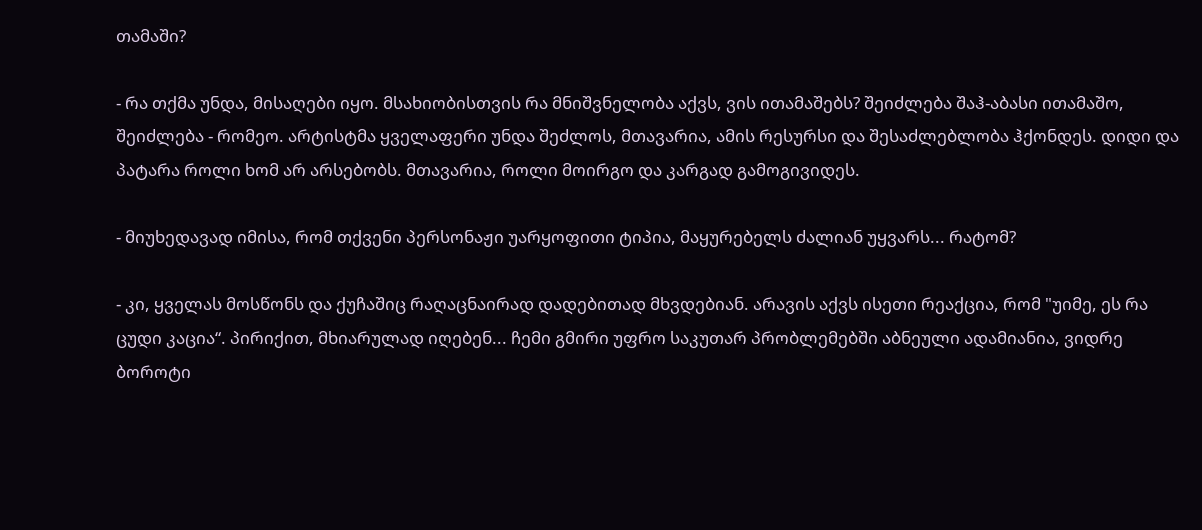თამაში?

- რა თქმა უნდა, მისაღები იყო. მსახიობისთვის რა მნიშვნელობა აქვს, ვის ითამაშებს? შეიძლება შაჰ-აბასი ითამაშო, შეიძლება - რომეო. არტისტმა ყველაფერი უნდა შეძლოს, მთავარია, ამის რესურსი და შესაძლებლობა ჰქონდეს. დიდი და პატარა როლი ხომ არ არსებობს. მთავარია, როლი მოირგო და კარგად გამოგივიდეს.

- მიუხედავად იმისა, რომ თქვენი პერსონაჟი უარყოფითი ტიპია, მაყურებელს ძალიან უყვარს... რატომ?

- კი, ყველას მოსწონს და ქუჩაშიც რაღაცნაირად დადებითად მხვდებიან. არავის აქვს ისეთი რეაქცია, რომ "უიმე, ეს რა ცუდი კაცია“. პირიქით, მხიარულად იღებენ... ჩემი გმირი უფრო საკუთარ პრობლემებში აბნეული ადამიანია, ვიდრე ბოროტი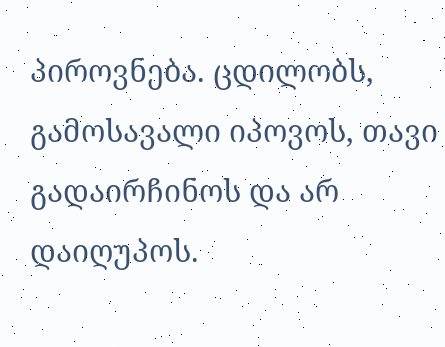პიროვნება. ცდილობს, გამოსავალი იპოვოს, თავი გადაირჩინოს და არ დაიღუპოს.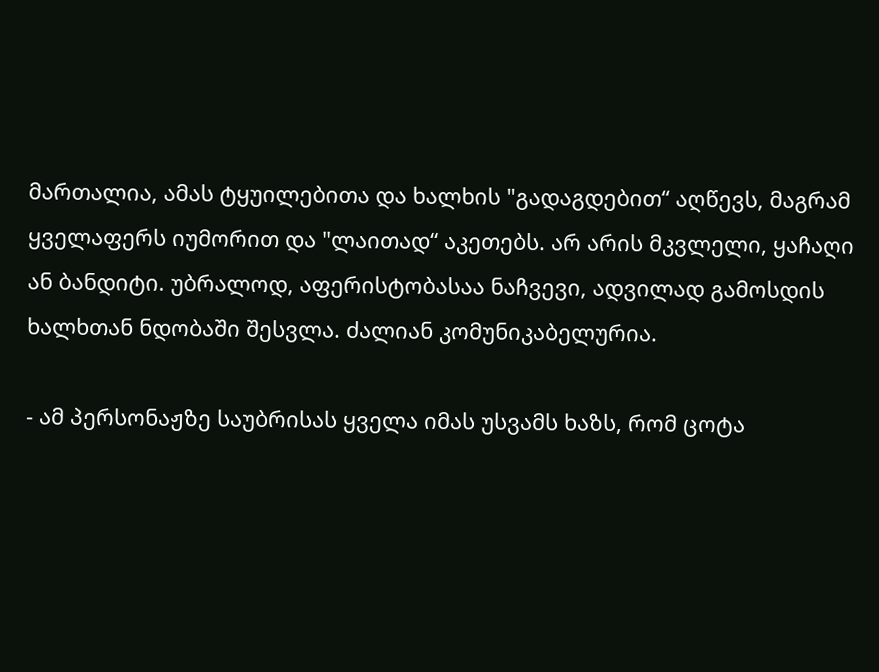მართალია, ამას ტყუილებითა და ხალხის "გადაგდებით“ აღწევს, მაგრამ ყველაფერს იუმორით და "ლაითად“ აკეთებს. არ არის მკვლელი, ყაჩაღი ან ბანდიტი. უბრალოდ, აფერისტობასაა ნაჩვევი, ადვილად გამოსდის ხალხთან ნდობაში შესვლა. ძალიან კომუნიკაბელურია.

- ამ პერსონაჟზე საუბრისას ყველა იმას უსვამს ხაზს, რომ ცოტა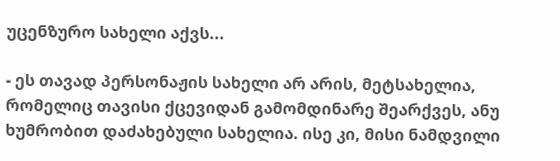უცენზურო სახელი აქვს...

- ეს თავად პერსონაჟის სახელი არ არის, მეტსახელია, რომელიც თავისი ქცევიდან გამომდინარე შეარქვეს, ანუ ხუმრობით დაძახებული სახელია. ისე კი, მისი ნამდვილი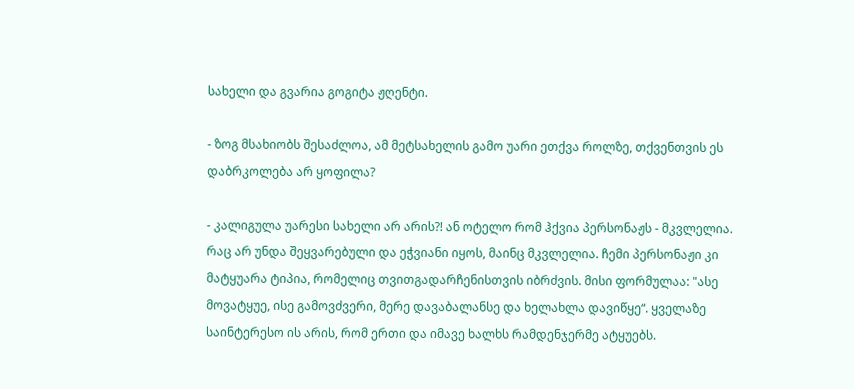სახელი და გვარია გოგიტა ჟღენტი.

- ზოგ მსახიობს შესაძლოა, ამ მეტსახელის გამო უარი ეთქვა როლზე, თქვენთვის ეს დაბრკოლება არ ყოფილა?

- კალიგულა უარესი სახელი არ არის?! ან ოტელო რომ ჰქვია პერსონაჟს - მკვლელია. რაც არ უნდა შეყვარებული და ეჭვიანი იყოს, მაინც მკვლელია. ჩემი პერსონაჟი კი მატყუარა ტიპია, რომელიც თვითგადარჩენისთვის იბრძვის. მისი ფორმულაა: "ასე მოვატყუე, ისე გამოვძვერი, მერე დავაბალანსე და ხელახლა დავიწყე“. ყველაზე საინტერესო ის არის, რომ ერთი და იმავე ხალხს რამდენჯერმე ატყუებს.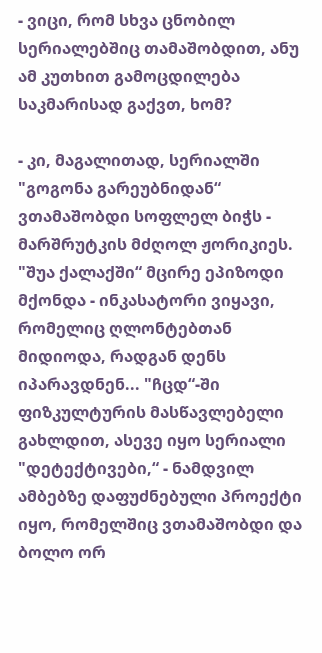- ვიცი, რომ სხვა ცნობილ სერიალებშიც თამაშობდით, ანუ ამ კუთხით გამოცდილება საკმარისად გაქვთ, ხომ?

- კი, მაგალითად, სერიალში "გოგონა გარეუბნიდან“ ვთამაშობდი სოფლელ ბიჭს - მარშრუტკის მძღოლ ჟორიკიეს. "შუა ქალაქში“ მცირე ეპიზოდი მქონდა - ინკასატორი ვიყავი, რომელიც ღლონტებთან მიდიოდა, რადგან დენს იპარავდნენ... "ჩცდ“-ში ფიზკულტურის მასწავლებელი გახლდით, ასევე იყო სერიალი "დეტექტივები,“ - ნამდვილ ამბებზე დაფუძნებული პროექტი იყო, რომელშიც ვთამაშობდი და ბოლო ორ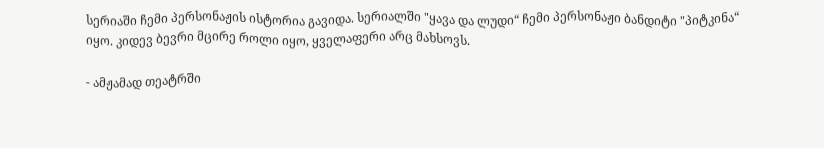სერიაში ჩემი პერსონაჟის ისტორია გავიდა. სერიალში "ყავა და ლუდი“ ჩემი პერსონაჟი ბანდიტი "პიტკინა“ იყო. კიდევ ბევრი მცირე როლი იყო, ყველაფერი არც მახსოვს.

- ამჟამად თეატრში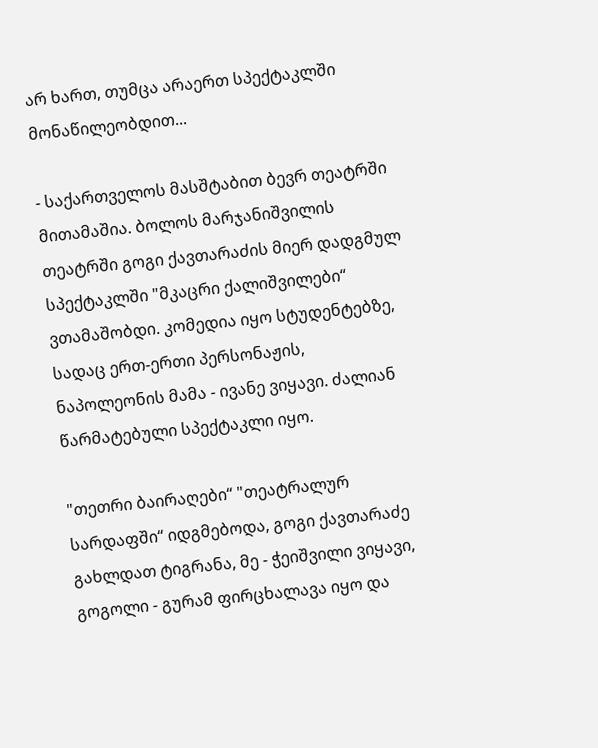არ ხართ, თუმცა არაერთ სპექტაკლში მონაწილეობდით...

- საქართველოს მასშტაბით ბევრ თეატრში მითამაშია. ბოლოს მარჯანიშვილის თეატრში გოგი ქავთარაძის მიერ დადგმულ სპექტაკლში "მკაცრი ქალიშვილები“ ვთამაშობდი. კომედია იყო სტუდენტებზე, სადაც ერთ-ერთი პერსონაჟის, ნაპოლეონის მამა - ივანე ვიყავი. ძალიან წარმატებული სპექტაკლი იყო.

"თეთრი ბაირაღები“ "თეატრალურ სარდაფში“ იდგმებოდა, გოგი ქავთარაძე გახლდათ ტიგრანა, მე - ჭეიშვილი ვიყავი, გოგოლი - გურამ ფირცხალავა იყო და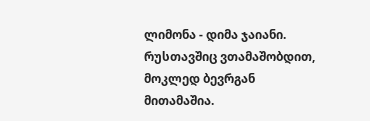ლიმონა - დიმა ჯაიანი. რუსთავშიც ვთამაშობდით, მოკლედ ბევრგან მითამაშია.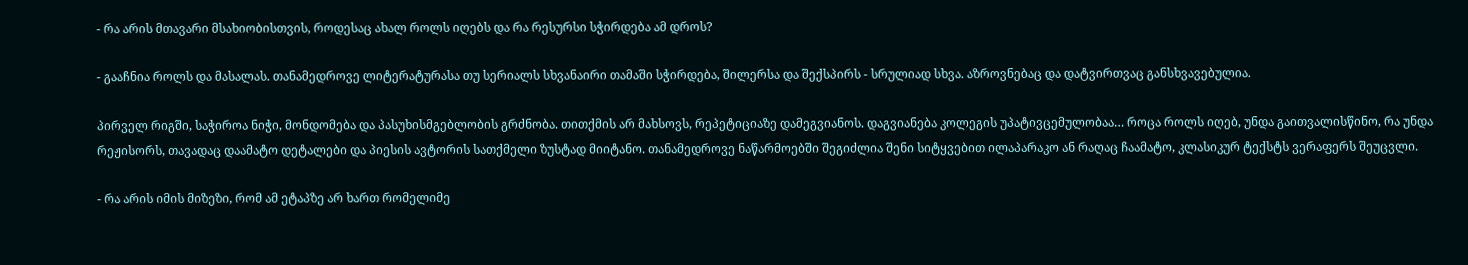- რა არის მთავარი მსახიობისთვის, როდესაც ახალ როლს იღებს და რა რესურსი სჭირდება ამ დროს?

- გააჩნია როლს და მასალას. თანამედროვე ლიტერატურასა თუ სერიალს სხვანაირი თამაში სჭირდება, შილერსა და შექსპირს - სრულიად სხვა. აზროვნებაც და დატვირთვაც განსხვავებულია.

პირველ რიგში, საჭიროა ნიჭი, მონდომება და პასუხისმგებლობის გრძნობა. თითქმის არ მახსოვს, რეპეტიციაზე დამეგვიანოს. დაგვიანება კოლეგის უპატივცემულობაა… როცა როლს იღებ, უნდა გაითვალისწინო, რა უნდა რეჟისორს, თავადაც დაამატო დეტალები და პიესის ავტორის სათქმელი ზუსტად მიიტანო. თანამედროვე ნაწარმოებში შეგიძლია შენი სიტყვებით ილაპარაკო ან რაღაც ჩაამატო, კლასიკურ ტექსტს ვერაფერს შეუცვლი.

- რა არის იმის მიზეზი, რომ ამ ეტაპზე არ ხართ რომელიმე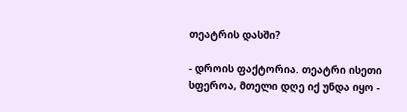თეატრის დასში?

- დროის ფაქტორია. თეატრი ისეთი სფეროა, მთელი დღე იქ უნდა იყო -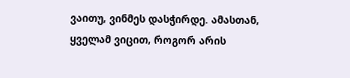ვაითუ, ვინმეს დასჭირდე. ამასთან, ყველამ ვიცით, როგორ არის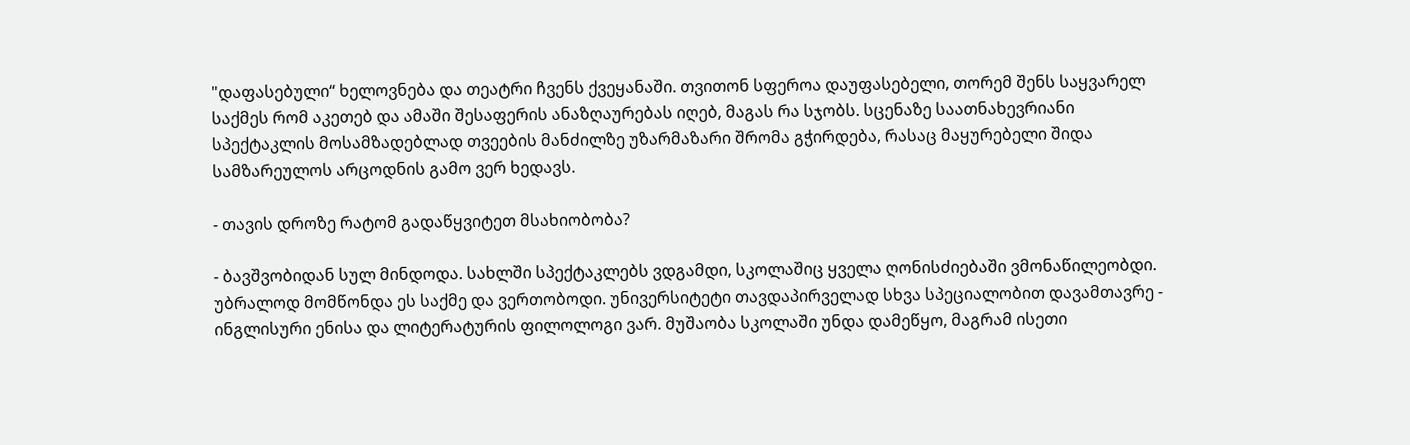"დაფასებული“ ხელოვნება და თეატრი ჩვენს ქვეყანაში. თვითონ სფეროა დაუფასებელი, თორემ შენს საყვარელ საქმეს რომ აკეთებ და ამაში შესაფერის ანაზღაურებას იღებ, მაგას რა სჯობს. სცენაზე საათნახევრიანი სპექტაკლის მოსამზადებლად თვეების მანძილზე უზარმაზარი შრომა გჭირდება, რასაც მაყურებელი შიდა სამზარეულოს არცოდნის გამო ვერ ხედავს.

- თავის დროზე რატომ გადაწყვიტეთ მსახიობობა?

- ბავშვობიდან სულ მინდოდა. სახლში სპექტაკლებს ვდგამდი, სკოლაშიც ყველა ღონისძიებაში ვმონაწილეობდი. უბრალოდ მომწონდა ეს საქმე და ვერთობოდი. უნივერსიტეტი თავდაპირველად სხვა სპეციალობით დავამთავრე - ინგლისური ენისა და ლიტერატურის ფილოლოგი ვარ. მუშაობა სკოლაში უნდა დამეწყო, მაგრამ ისეთი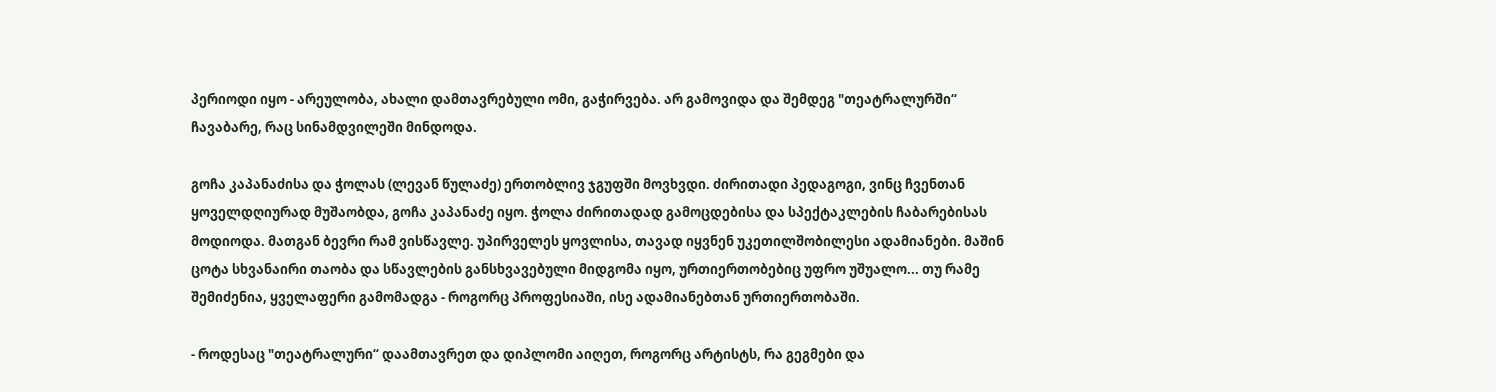პერიოდი იყო - არეულობა, ახალი დამთავრებული ომი, გაჭირვება. არ გამოვიდა და შემდეგ "თეატრალურში“ ჩავაბარე, რაც სინამდვილეში მინდოდა.

გოჩა კაპანაძისა და ჭოლას (ლევან წულაძე) ერთობლივ ჯგუფში მოვხვდი. ძირითადი პედაგოგი, ვინც ჩვენთან ყოველდღიურად მუშაობდა, გოჩა კაპანაძე იყო. ჭოლა ძირითადად გამოცდებისა და სპექტაკლების ჩაბარებისას მოდიოდა. მათგან ბევრი რამ ვისწავლე. უპირველეს ყოვლისა, თავად იყვნენ უკეთილშობილესი ადამიანები. მაშინ ცოტა სხვანაირი თაობა და სწავლების განსხვავებული მიდგომა იყო, ურთიერთობებიც უფრო უშუალო... თუ რამე შემიძენია, ყველაფერი გამომადგა - როგორც პროფესიაში, ისე ადამიანებთან ურთიერთობაში.

- როდესაც "თეატრალური“ დაამთავრეთ და დიპლომი აიღეთ, როგორც არტისტს, რა გეგმები და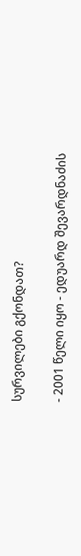სურვილები გქონდათ?

- 2001 წელი იყო - ედუარდ შევარდნაძის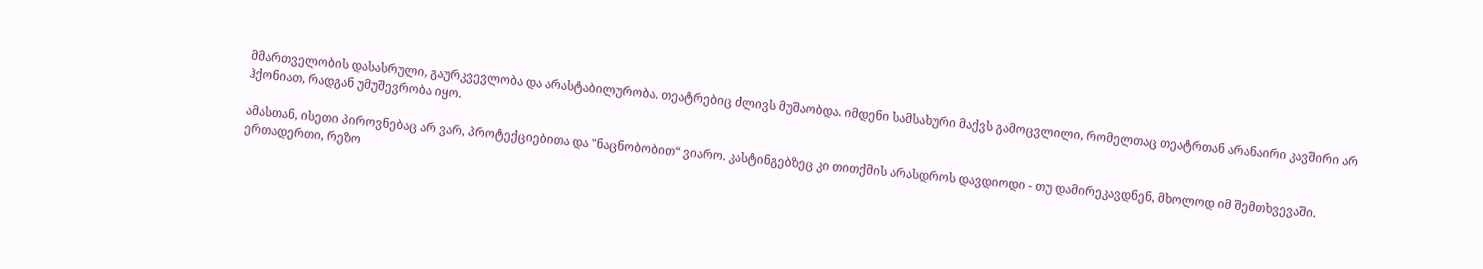მმართველობის დასასრული, გაურკვევლობა და არასტაბილურობა. თეატრებიც ძლივს მუშაობდა. იმდენი სამსახური მაქვს გამოცვლილი, რომელთაც თეატრთან არანაირი კავშირი არ ჰქონიათ, რადგან უმუშევრობა იყო.

ამასთან, ისეთი პიროვნებაც არ ვარ, პროტექციებითა და "ნაცნობობით“ ვიარო. კასტინგებზეც კი თითქმის არასდროს დავდიოდი - თუ დამირეკავდნენ, მხოლოდ იმ შემთხვევაში. ერთადერთი, რეზო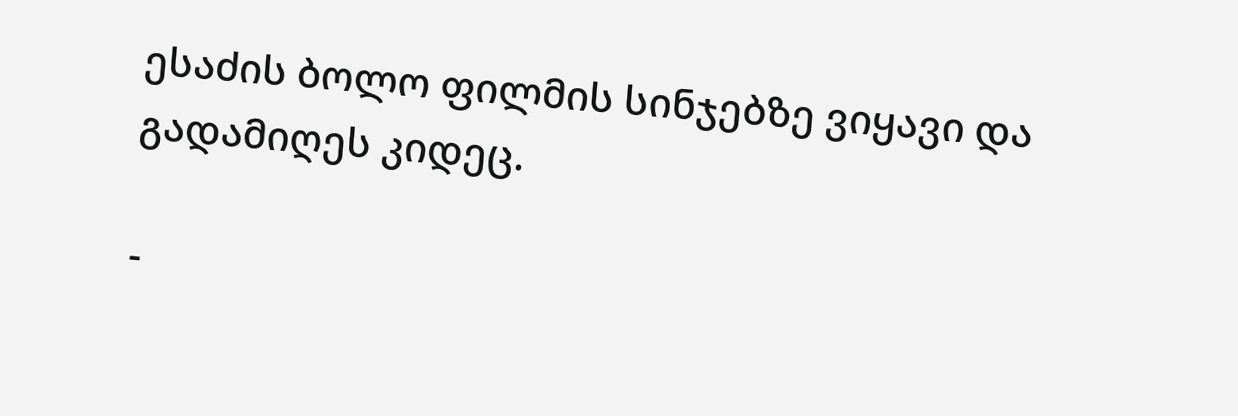ესაძის ბოლო ფილმის სინჯებზე ვიყავი და გადამიღეს კიდეც.

-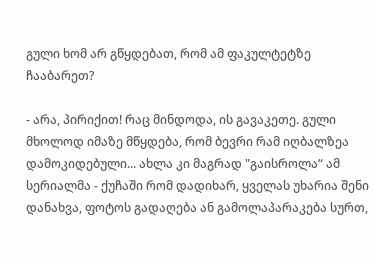გული ხომ არ გწყდებათ, რომ ამ ფაკულტეტზე ჩააბარეთ?

- არა, პირიქით! რაც მინდოდა, ის გავაკეთე. გული მხოლოდ იმაზე მწყდება, რომ ბევრი რამ იღბალზეა დამოკიდებული... ახლა კი მაგრად "გაისროლა“ ამ სერიალმა - ქუჩაში რომ დადიხარ, ყველას უხარია შენი დანახვა, ფოტოს გადაღება ან გამოლაპარაკება სურთ,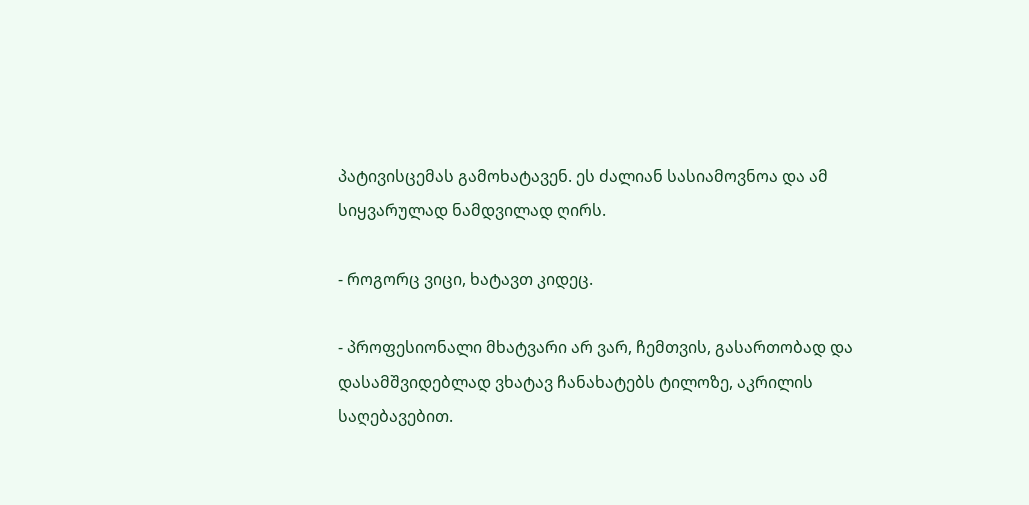პატივისცემას გამოხატავენ. ეს ძალიან სასიამოვნოა და ამ სიყვარულად ნამდვილად ღირს.

- როგორც ვიცი, ხატავთ კიდეც.

- პროფესიონალი მხატვარი არ ვარ, ჩემთვის, გასართობად და დასამშვიდებლად ვხატავ ჩანახატებს ტილოზე, აკრილის საღებავებით.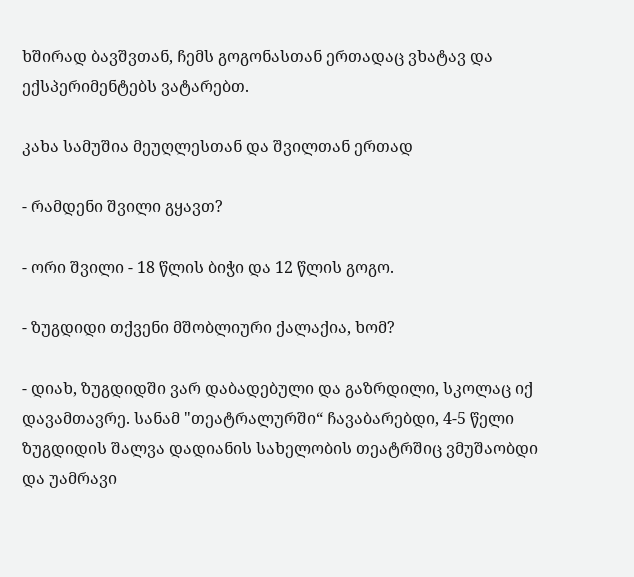ხშირად ბავშვთან, ჩემს გოგონასთან ერთადაც ვხატავ და ექსპერიმენტებს ვატარებთ.

კახა სამუშია მეუღლესთან და შვილთან ერთად

- რამდენი შვილი გყავთ?

- ორი შვილი - 18 წლის ბიჭი და 12 წლის გოგო.

- ზუგდიდი თქვენი მშობლიური ქალაქია, ხომ?

- დიახ, ზუგდიდში ვარ დაბადებული და გაზრდილი, სკოლაც იქ დავამთავრე. სანამ "თეატრალურში“ ჩავაბარებდი, 4-5 წელი ზუგდიდის შალვა დადიანის სახელობის თეატრშიც ვმუშაობდი და უამრავი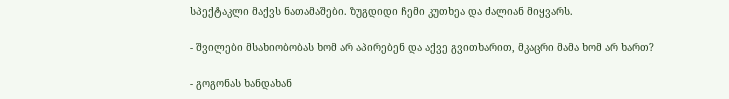სპექტაკლი მაქვს ნათამაშები. ზუგდიდი ჩემი კუთხეა და ძალიან მიყვარს.

- შვილები მსახიობობას ხომ არ აპირებენ და აქვე გვითხარით, მკაცრი მამა ხომ არ ხართ?

- გოგონას ხანდახან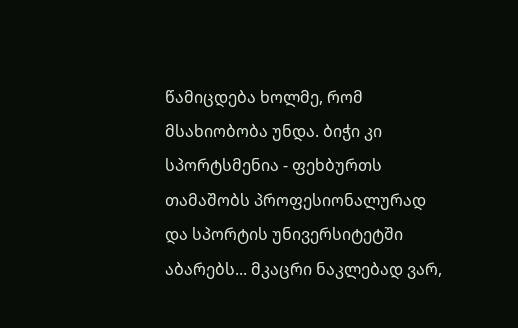წამიცდება ხოლმე, რომ მსახიობობა უნდა. ბიჭი კი სპორტსმენია - ფეხბურთს თამაშობს პროფესიონალურად და სპორტის უნივერსიტეტში აბარებს... მკაცრი ნაკლებად ვარ,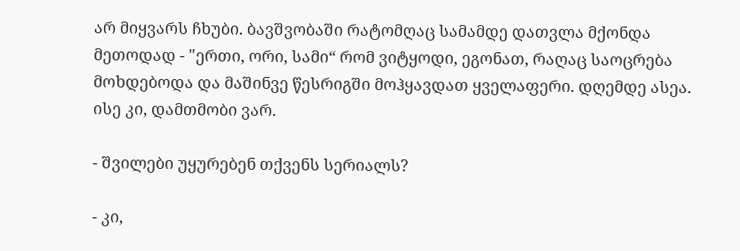არ მიყვარს ჩხუბი. ბავშვობაში რატომღაც სამამდე დათვლა მქონდა მეთოდად - "ერთი, ორი, სამი“ რომ ვიტყოდი, ეგონათ, რაღაც საოცრება მოხდებოდა და მაშინვე წესრიგში მოჰყავდათ ყველაფერი. დღემდე ასეა. ისე კი, დამთმობი ვარ.

- შვილები უყურებენ თქვენს სერიალს?

- კი,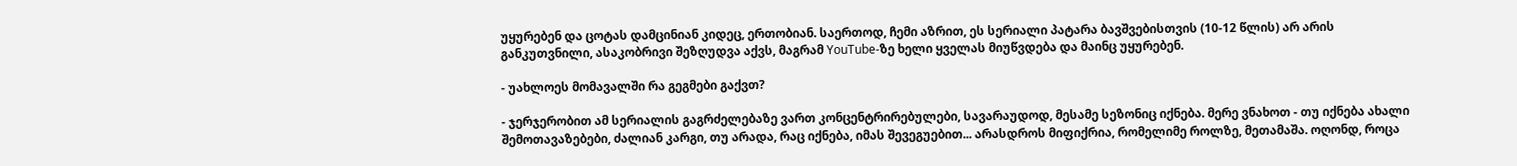უყურებენ და ცოტას დამცინიან კიდეც, ერთობიან. საერთოდ, ჩემი აზრით, ეს სერიალი პატარა ბავშვებისთვის (10-12 წლის) არ არის განკუთვნილი, ასაკობრივი შეზღუდვა აქვს, მაგრამ YouTube-ზე ხელი ყველას მიუწვდება და მაინც უყურებენ.

- უახლოეს მომავალში რა გეგმები გაქვთ?

- ჯერჯერობით ამ სერიალის გაგრძელებაზე ვართ კონცენტრირებულები, სავარაუდოდ, მესამე სეზონიც იქნება. მერე ვნახოთ - თუ იქნება ახალი შემოთავაზებები, ძალიან კარგი, თუ არადა, რაც იქნება, იმას შევეგუებით... არასდროს მიფიქრია, რომელიმე როლზე, მეთამაშა. ოღონდ, როცა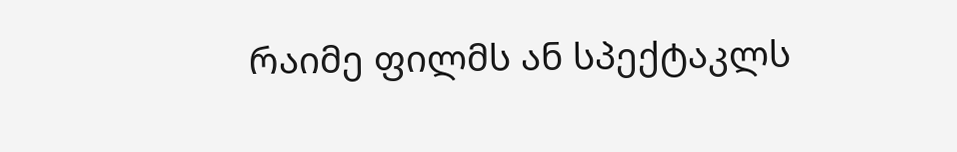რაიმე ფილმს ან სპექტაკლს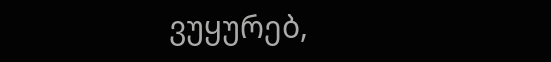ვუყურებ,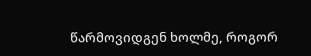წარმოვიდგენ ხოლმე, როგორ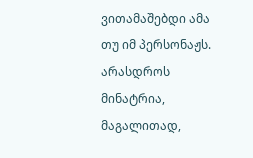ვითამაშებდი ამა თუ იმ პერსონაჟს. არასდროს მინატრია, მაგალითად,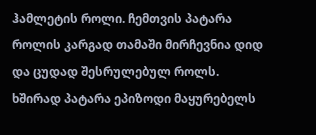ჰამლეტის როლი. ჩემთვის პატარა როლის კარგად თამაში მირჩევნია დიდ და ცუდად შესრულებულ როლს. ხშირად პატარა ეპიზოდი მაყურებელს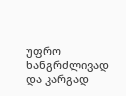უფრო ხანგრძლივად და კარგად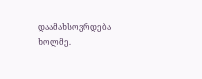დაამახსოვრდება ხოლმე.